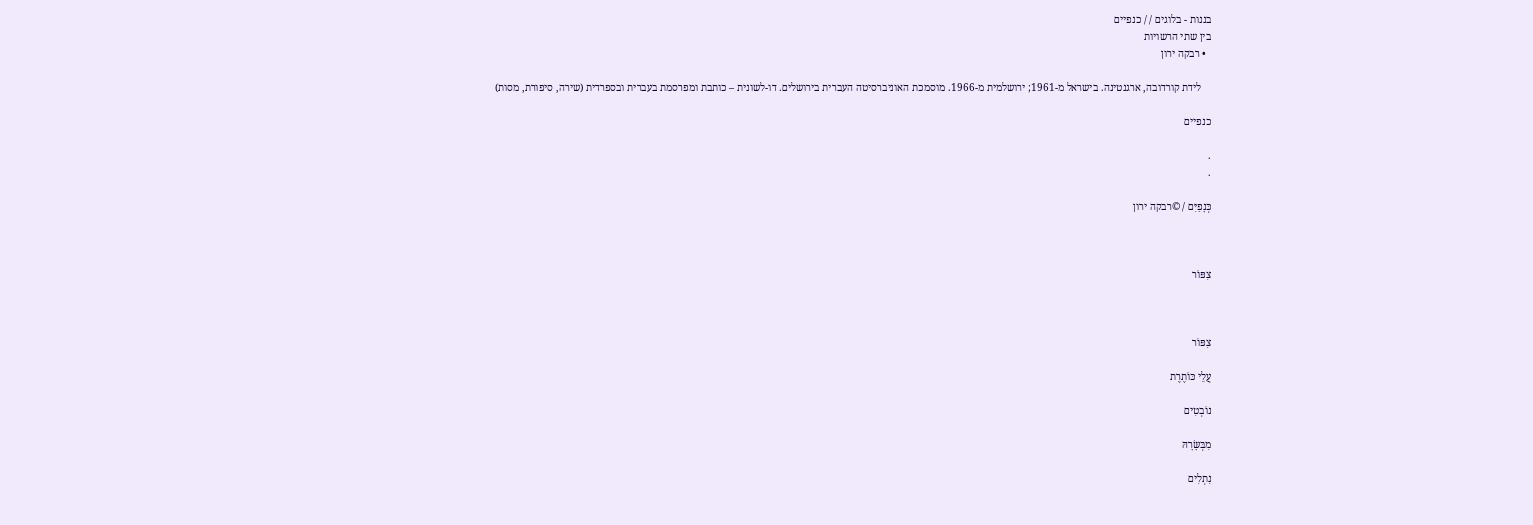בננות - בלוגים / / כנפיים
בין שתי הרשויות
  • רבקה ירון

    לידת קורדובה, ארגנטינה. בישראל מ-1961; ירושלמית מ-1966. מוסמכת האוניברסיטה העברית בירושלים. דו-לשונית – כותבת ומפרסמת בעברית ובספרדית (שירה, סיפורת, מסות)

כנפיים

.
.

כְּנָפַיִּם / ©רבקה ירון



צִפּוֹר



צִפּוֹר

עֲלֵי כּוֹתֶרֶת

נוֹבְטִים

מִבְּשָּׂרָהּ

נִתְלִים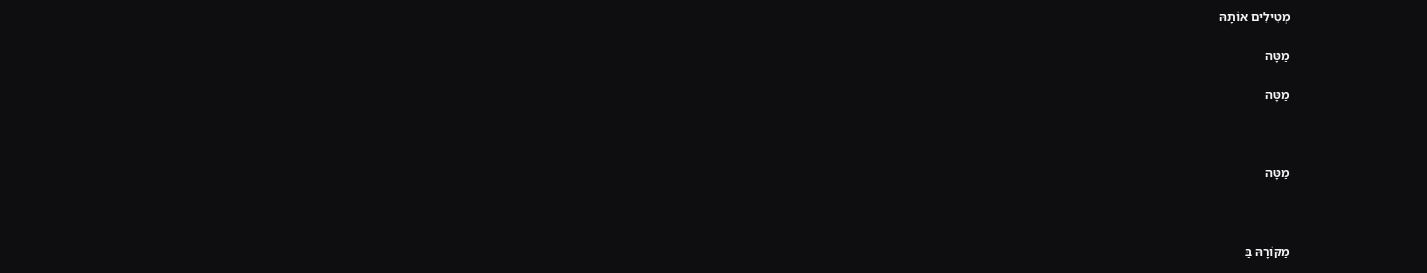מְטִילִים אוֹתָהּ

מַטָּה

מַטָּה



מַטָּה



מַקּוֹרָהּ בַּ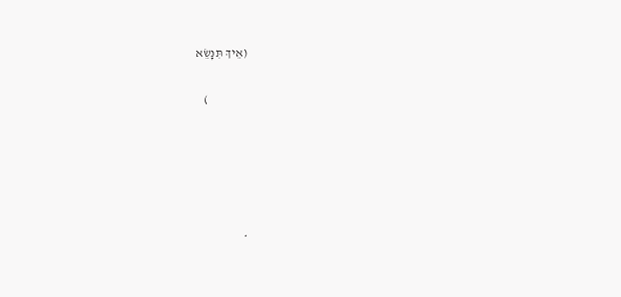(אֵיךְ תִּנָּשֵׂא

                )





*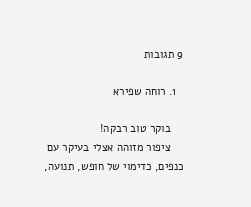9 תגובות

  1. רוחה שפירא

    בוקר טוב רבקה!
    ציפור מזוהה אצלי בעיקר עם כנפים, כדימוי של חופש, תנועה,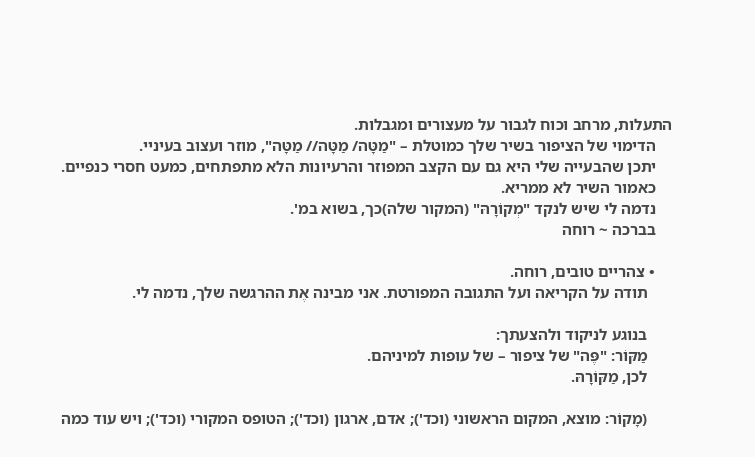התעלות, מרחב וכוח לגבור על מעצורים ומגבלות.
    הדימוי של הציפור בשיר שלך כמוטלת – "מַטָּה/ מַטָּה// מַטָּה", מוזר ועצוב בעיניי.
    יתכן שהבעייה שלי היא גם עם הקצב המפוזר והרעיונות הלא מתפתחים, כמעט חסרי כנפיים.
    כאמור השיר לא ממריא.
    נדמה לי שיש לנקד "מְקוֹרָהּ" (המקור שלה)כך, בשוא במ'.
    בברכה ~ רוחה

    • צהריים טובים, רוחה.
      תודה על הקריאה ועל התגובה המפורטת. אני מבינה אֶת ההרגשה שלך, נדמה לי.

      בנוגע לניקוד ולהצעתך:
      מַקּוֹר: "פֶּה" של ציפור – של עופות למיניהם.
      לכן, מַקּוֹרָהּ.

      (מָקוֹר: מוצא, המקום הראשוני (וכד'); אדם, ארגון (וכד'); הטופס המקורי (וכד'); ויש עוד כמה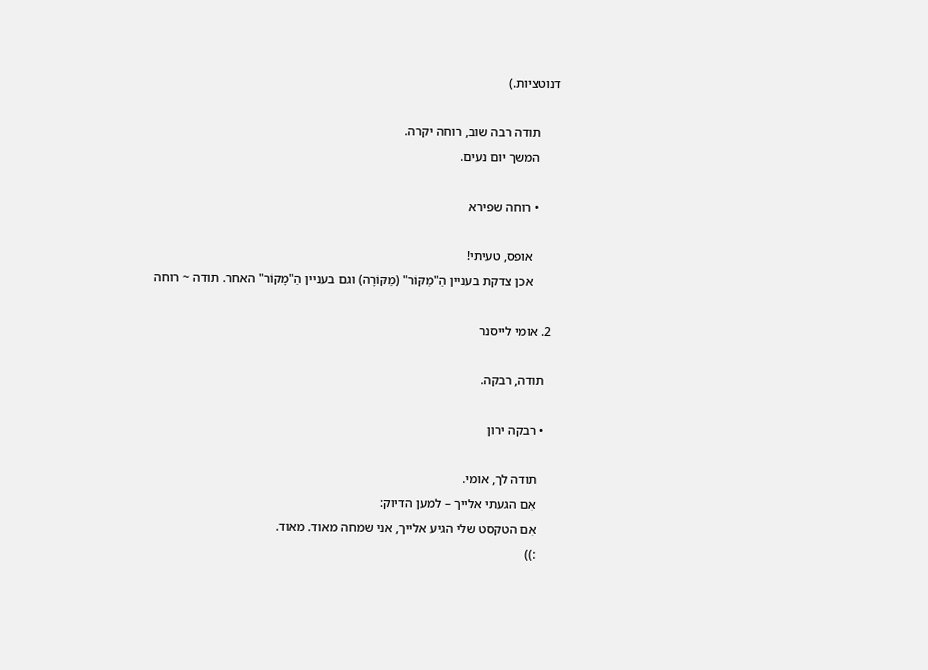דנוטציות.)

      תודה רבה שוב, רוחה יקרה.
      המשך יום נעים.

      • רוחה שפירא

        אופס, טעיתי!
        אכן צדקת בעניין הַ"מַקּוֹר" (מַקּוֹרָה) וגם בעניין הַ"מָקוֹר" האחר. תודה ~ רוחה

  2. אומי לייסנר

    תודה, רבקה.

    • רבקה ירון

      תודה לך, אומי.
      אִם הגעתי אלייך – למען הדיוק:
      אִם הטקסט שלי הגיע אלייך, אני שמחה מאוד. מאוד.
      :))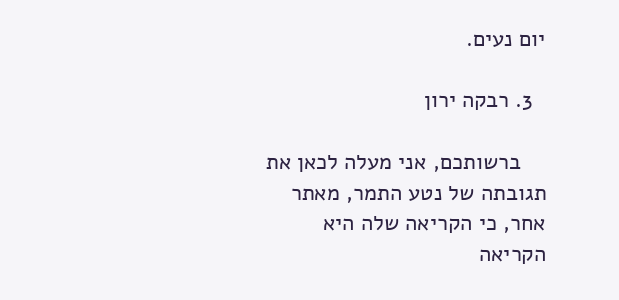יום נעים.

  3. רבקה ירון

    ברשותכם, אני מעלה לכאן את תגובתה של נטע התמר, מאתר אחר, כי הקריאה שלה היא הקריאה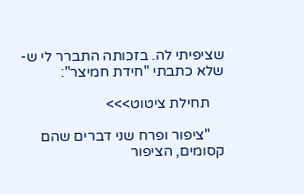שציפיתי לה. בזכותה התברר לי ש- שלא כתבתי "חידת חמיצר":

    תחילת ציטוט>>>

    "ציפור ופרח שני דברים שהם קסומים, הציפור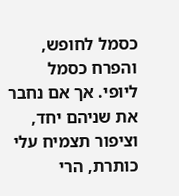כסמל לחופש, והפרח כסמל ליופי. אך אם נחבר את שניהם יחד, וציפור תצמיח עלי כותרת, הרי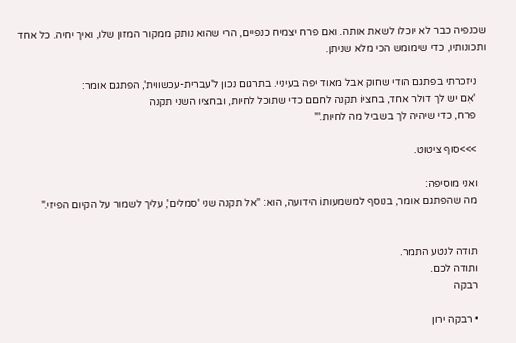שכנפיה כבר לא יוכלו לשאת אותה. ואם פרח יצמיח כנפיים, הרי שהוא נותק ממקור המזון שלו, ואיך יחיה. כל אחד ותכונותיו, כדי שימומש הכי מלא שניתן.

    ניזכרתי בפתגם הודי שחוק אבל מאוד יפה בעיניי. בתרגום נכון ל'עברית-עכשווית', הפתגם אומר:
    'אִם יש לך דולר אחד, בחציוֹ תקנה לחםם כדי שתוכל לחיות, ובחציו השני תקנה
    פרח, כדי שיהיה לך בשביל מה לחיות.'"

    >>>סוף ציטוט.

    ואני מוסיפה:
    מה שהפתגם אומר, בנוסף למשמעותוֹ הידועה, הוא: "אל תקנה שני 'סמלים', עליך לשמור על הקיום הפיזי."


    תודה לנטע התמר.
    ותודה לכם.
    רבקה

    • רבקה ירון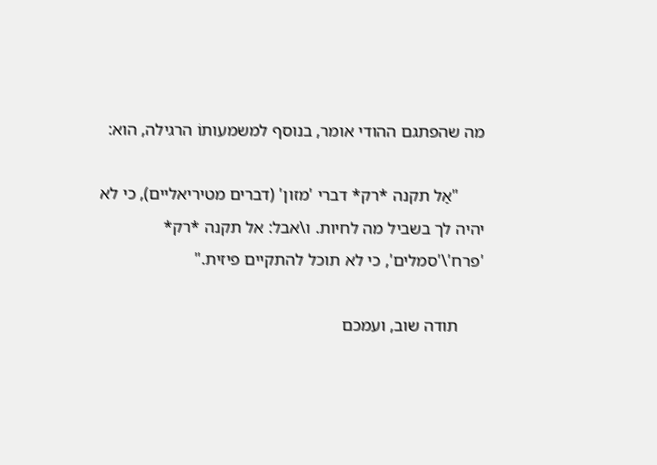מה שהפתגם ההודי אומר, בנוסף למשמעותוֹ הרגילה, הוא:

      "אַל תקנה *רק* דברי 'מזון' (דברים מטיריאליים), כי לא יהיה לך בשביל מה לחיות. ו\אבל: אל תקנה *רק* 'פרח'\'סמלים', כי לא תוכל להתקיים פיזית."

      תודה שוב, ועמכם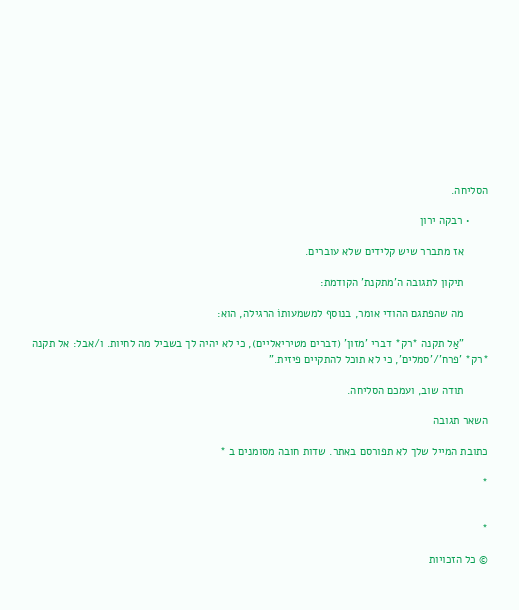הסליחה.

      • רבקה ירון

        אז מתברר שיש קלידים שלא עוברים.

        תיקון לתגובה ה'מתקנת' הקודמת:

        מה שהפתגם ההודי אומר, בנוסף למשמעותוֹ הרגילה, הוא:

        "אַל תקנה *רק* דברי 'מזון' (דברים מטיריאליים), כי לא יהיה לך בשביל מה לחיות. ו/אבל: אל תקנה *רק* 'פרח'/'סמלים', כי לא תוכל להתקיים פיזית."

        תודה שוב, ועמכם הסליחה.

השאר תגובה

כתובת המייל שלך לא תפורסם באתר. שדות חובה מסומנים ב *

*


*

© כל הזכויות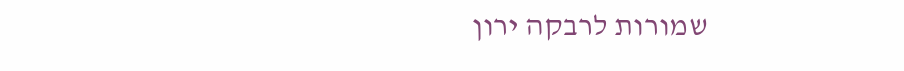שמורות לרבקה ירון